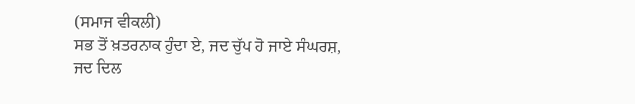(ਸਮਾਜ ਵੀਕਲੀ)
ਸਭ ਤੋਂ ਖ਼ਤਰਨਾਕ ਹੁੰਦਾ ਏ, ਜਦ ਚੁੱਪ ਹੋ ਜਾਏ ਸੰਘਰਸ਼,
ਜਦ ਦਿਲ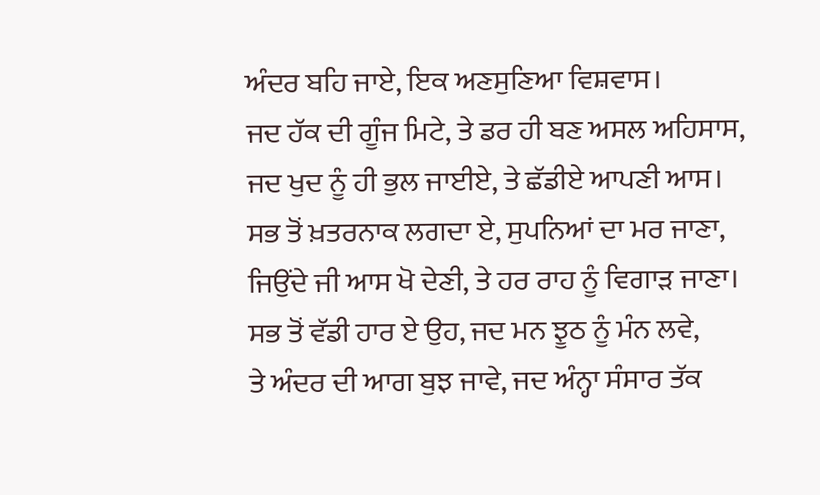ਅੰਦਰ ਬਹਿ ਜਾਏ, ਇਕ ਅਣਸੁਣਿਆ ਵਿਸ਼ਵਾਸ।
ਜਦ ਹੱਕ ਦੀ ਗੂੰਜ ਮਿਟੇ, ਤੇ ਡਰ ਹੀ ਬਣ ਅਸਲ ਅਹਿਸਾਸ,
ਜਦ ਖੁਦ ਨੂੰ ਹੀ ਭੁਲ ਜਾਈਏ, ਤੇ ਛੱਡੀਏ ਆਪਣੀ ਆਸ।
ਸਭ ਤੋਂ ਖ਼ਤਰਨਾਕ ਲਗਦਾ ਏ, ਸੁਪਨਿਆਂ ਦਾ ਮਰ ਜਾਣਾ,
ਜਿਉਂਦੇ ਜੀ ਆਸ ਖੋ ਦੇਣੀ, ਤੇ ਹਰ ਰਾਹ ਨੂੰ ਵਿਗਾੜ ਜਾਣਾ।
ਸਭ ਤੋਂ ਵੱਡੀ ਹਾਰ ਏ ਉਹ, ਜਦ ਮਨ ਝੂਠ ਨੂੰ ਮੰਨ ਲਵੇ,
ਤੇ ਅੰਦਰ ਦੀ ਆਗ ਬੁਝ ਜਾਵੇ, ਜਦ ਅੰਨ੍ਹਾ ਸੰਸਾਰ ਤੱਕ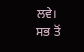ਲਵੇ।
ਸਭ ਤੋਂ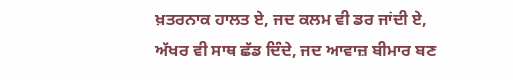ਖ਼ਤਰਨਾਕ ਹਾਲਤ ਏ, ਜਦ ਕਲਮ ਵੀ ਡਰ ਜਾਂਦੀ ਏ,
ਅੱਖਰ ਵੀ ਸਾਥ ਛੱਡ ਦਿੰਦੇ, ਜਦ ਆਵਾਜ਼ ਬੀਮਾਰ ਬਣ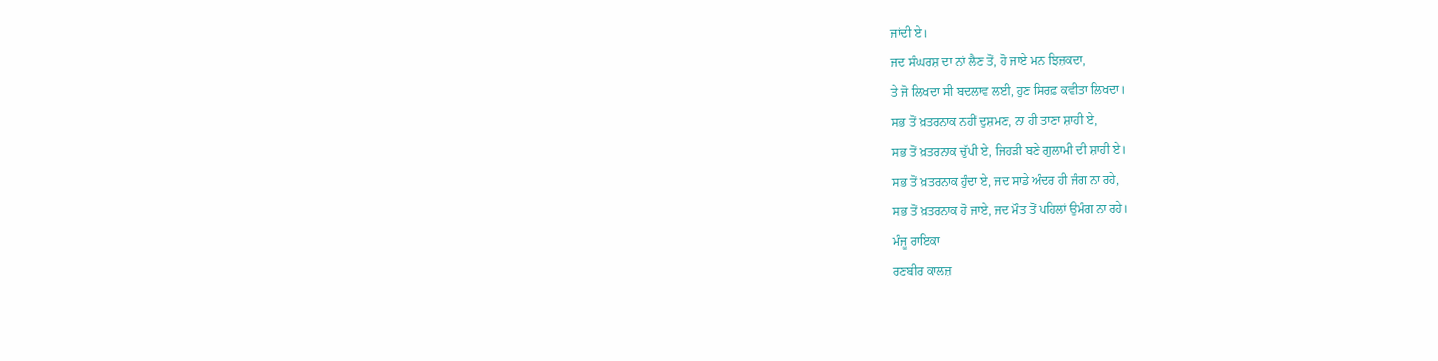ਜਾਂਦੀ ਏ।
ਜਦ ਸੰਘਰਸ਼ ਦਾ ਨਾਂ ਲੈਣ ਤੋਂ, ਹੋ ਜਾਏ ਮਨ ਝਿਜ਼ਕਦਾ,
ਤੇ ਜੋ ਲਿਖਦਾ ਸੀ ਬਦਲਾਵ ਲਈ, ਹੁਣ ਸਿਰਫ਼ ਕਵੀਤਾ ਲਿਖਦਾ।
ਸਭ ਤੋਂ ਖ਼ਤਰਨਾਕ ਨਹੀਂ ਦੁਸ਼ਮਣ, ਨਾ ਹੀ ਤਾਣਾ ਸ਼ਾਹੀ ਏ,
ਸਭ ਤੋਂ ਖ਼ਤਰਨਾਕ ਚੁੱਪੀ ਏ, ਜਿਹੜੀ ਬਣੇ ਗੁਲਾਮੀ ਦੀ ਸ਼ਾਹੀ ਏ।
ਸਭ ਤੋਂ ਖ਼ਤਰਨਾਕ ਹੁੰਦਾ ਏ, ਜਦ ਸਾਡੇ ਅੰਦਰ ਹੀ ਜੰਗ ਨਾ ਰਹੇ,
ਸਭ ਤੋਂ ਖ਼ਤਰਨਾਕ ਹੋ ਜਾਏ, ਜਦ ਮੌਤ ਤੋਂ ਪਹਿਲਾਂ ਉਮੰਗ ਨਾ ਰਹੇ।
ਮੰਜੂ ਰਾਇਕਾ
ਰਣਬੀਰ ਕਾਲਜ਼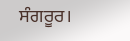ਸੰਗਰੂਰ।